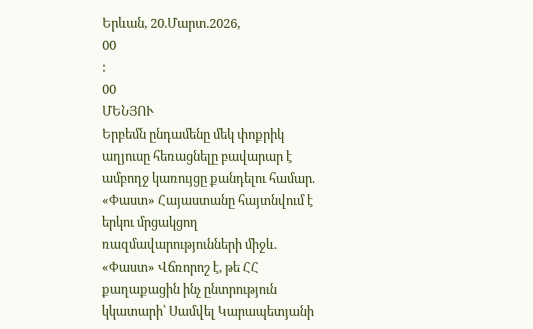Երևան, 20.Մարտ.2026,
00
:
00
ՄԵՆՅՈՒ
Երբեմն ընդամենը մեկ փոքրիկ աղյուսը հեռացնելը բավարար է ամբողջ կառույցը քանդելու համար. «Փաստ» Հայաստանը հայտնվում է երկու մրցակցող ռազմավարությունների միջև. «Փաստ» Վճռորոշ է, թե ՀՀ քաղաքացին ինչ ընտրություն կկատարի՝ Սամվել Կարապետյանի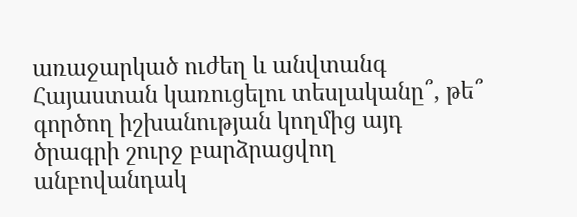առաջարկած ուժեղ և անվտանգ Հայաստան կառուցելու տեսլականը՞, թե՞ գործող իշխանության կողմից այդ ծրագրի շուրջ բարձրացվող անբովանդակ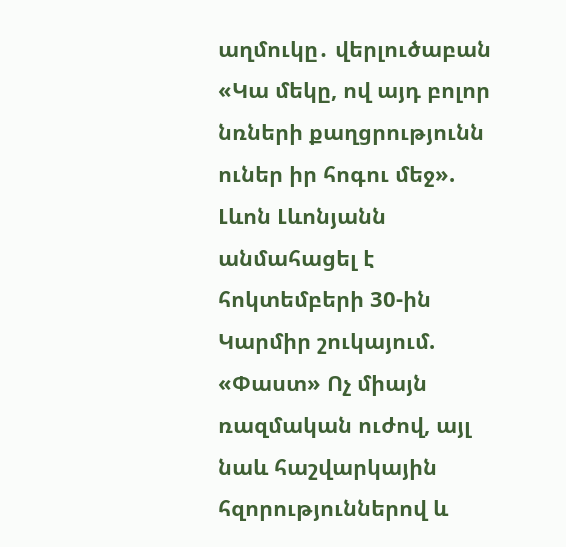աղմուկը․ վերլուծաբան «Կա մեկը, ով այդ բոլոր նռների քաղցրությունն ուներ իր հոգու մեջ». Լևոն Լևոնյանն անմահացել է հոկտեմբերի 30-ին Կարմիր շուկայում. «Փաստ» Ոչ միայն ռազմական ուժով, այլ նաև հաշվարկային հզորություններով և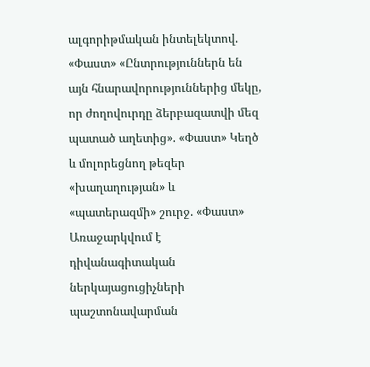ալգորիթմական ինտելեկտով. «Փաստ» «Ընտրություններն են այն հնարավորություններից մեկը, որ ժողովուրդը ձերբազատվի մեզ պատած աղետից». «Փաստ» Կեղծ և մոլորեցնող թեզեր «խաղաղության» և «պատերազմի» շուրջ. «Փաստ» Առաջարկվում է դիվանագիտական ներկայացուցիչների պաշտոնավարման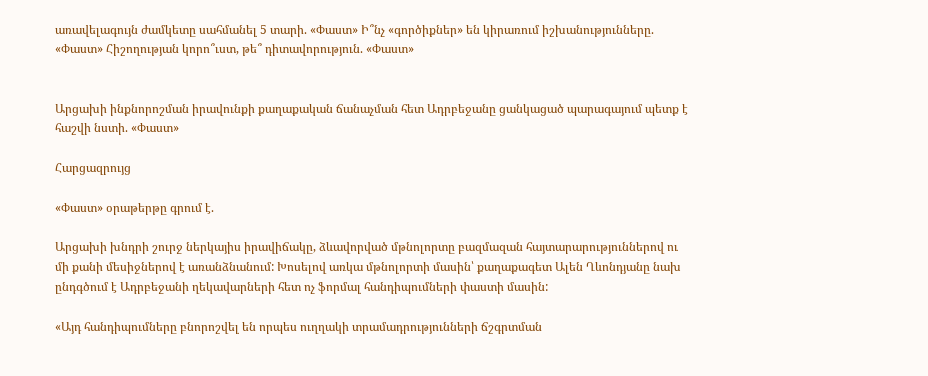առավելագույն ժամկետը սահմանել 5 տարի. «Փաստ» Ի՞նչ «գործիքներ» են կիրառում իշխանությունները. «Փաստ» Հիշողության կորո՞ւստ, թե՞ դիտավորություն. «Փաստ»


Արցախի ինքնորոշման իրավունքի քաղաքական ճանաչման հետ Ադրբեջանը ցանկացած պարագայում պետք է հաշվի նստի. «Փաստ»

Հարցազրույց

«Փաստ» օրաթերթը գրում է.

Արցախի խնդրի շուրջ ներկայիս իրավիճակը, ձևավորված մթնոլորտը բազմազան հայտարարություններով ու մի քանի մեսիջներով է առանձնանում: Խոսելով առկա մթնոլորտի մասին՝ քաղաքագետ Ալեն Ղևոնդյանը նախ ընդգծում է Ադրբեջանի ղեկավարների հետ ոչ ֆորմալ հանդիպումների փաստի մասին:

«Այդ հանդիպումները բնորոշվել են որպես ուղղակի տրամադրությունների ճշգրտման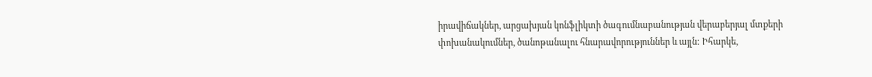իրավիճակներ, արցախյան կոնֆլիկտի ծագումնաբանության վերաբերյալ մտքերի փոխանակումներ, ծանոթանալու հնարավորություններ և այլն: Իհարկե,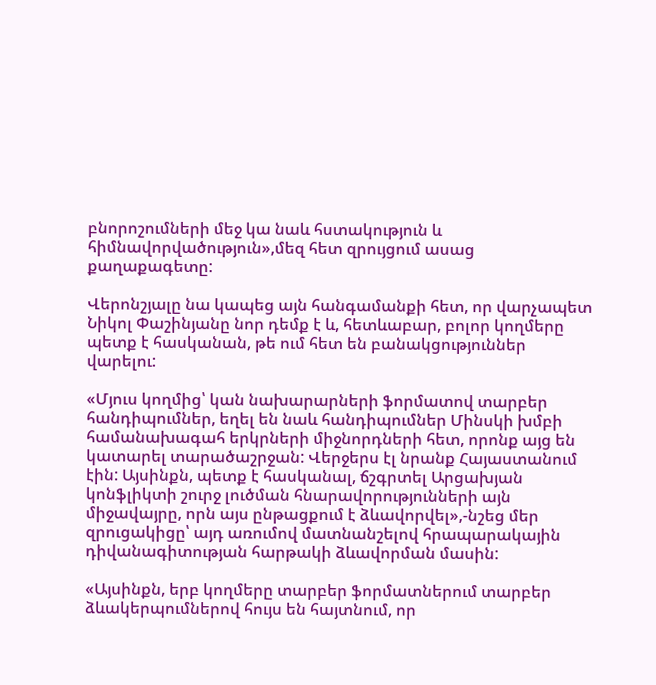բնորոշումների մեջ կա նաև հստակություն և հիմնավորվածություն»,մեզ հետ զրույցում ասաց քաղաքագետը:

Վերոնշյալը նա կապեց այն հանգամանքի հետ, որ վարչապետ Նիկոլ Փաշինյանը նոր դեմք է և, հետևաբար, բոլոր կողմերը պետք է հասկանան, թե ում հետ են բանակցություններ վարելու:

«Մյուս կողմից՝ կան նախարարների ֆորմատով տարբեր հանդիպումներ, եղել են նաև հանդիպումներ Մինսկի խմբի համանախագահ երկրների միջնորդների հետ, որոնք այց են կատարել տարածաշրջան: Վերջերս էլ նրանք Հայաստանում էին: Այսինքն, պետք է հասկանալ, ճշգրտել Արցախյան կոնֆլիկտի շուրջ լուծման հնարավորությունների այն միջավայրը, որն այս ընթացքում է ձևավորվել»,-նշեց մեր զրուցակիցը՝ այդ առումով մատնանշելով հրապարակային դիվանագիտության հարթակի ձևավորման մասին:

«Այսինքն, երբ կողմերը տարբեր ֆորմատներում տարբեր ձևակերպումներով հույս են հայտնում, որ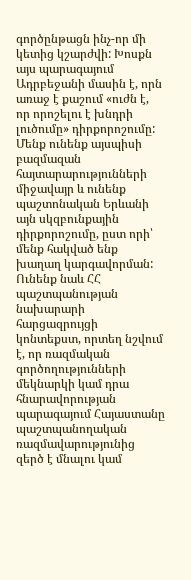գործընթացն ինչ-որ մի կետից կշարժվի: Խոսքն այս պարագայում Ադրբեջանի մասին է, որն առաջ է քաշում «ուժն է, որ որոշելու է խնդրի լուծումը» դիրքորոշումը: Մենք ունենք այսպիսի բազմազան հայտարարությունների միջավայր և ունենք պաշտոնական Երևանի այն սկզբունքային դիրքորոշումը, ըստ որի՝ մենք հակված ենք խաղաղ կարգավորման: Ունենք նաև ՀՀ պաշտպանության նախարարի հարցազրույցի կոնտեքստ, որտեղ նշվում է, որ ռազմական գործողությունների մեկնարկի կամ դրա հնարավորության պարագայում Հայաստանը պաշտպանողական ռազմավարությունից զերծ է մնալու կամ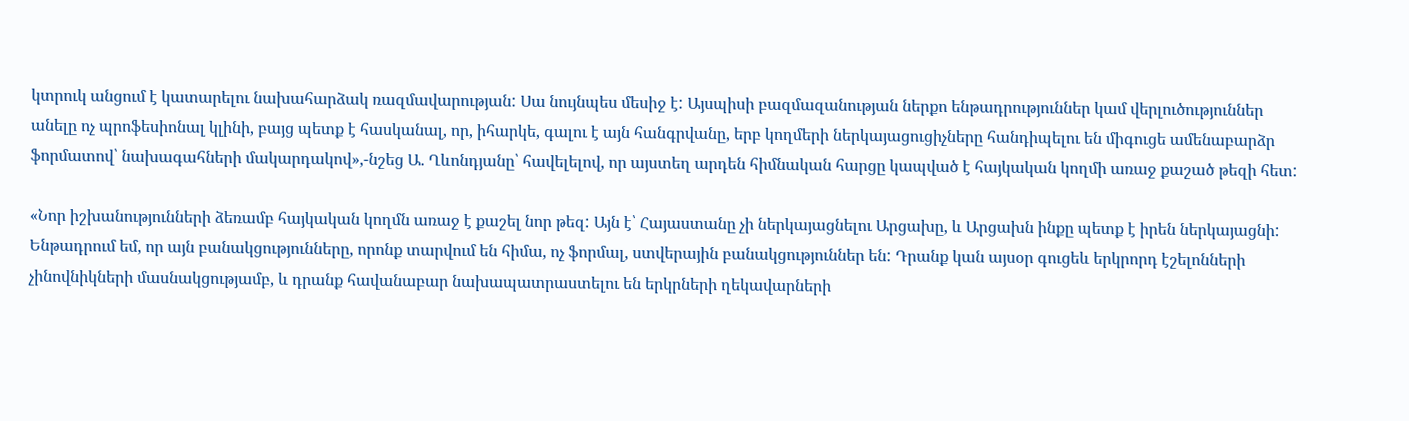կտրուկ անցում է կատարելու նախահարձակ ռազմավարության: Սա նույնպես մեսիջ է: Այսպիսի բազմազանության ներքո ենթադրություններ կամ վերլուծություններ անելը ոչ պրոֆեսիոնալ կլինի, բայց պետք է հասկանալ, որ, իհարկե, գալու է այն հանգրվանը, երբ կողմերի ներկայացուցիչները հանդիպելու են միգուցե ամենաբարձր ֆորմատով՝ նախագահների մակարդակով»,-նշեց Ա. Ղևոնդյանը՝ հավելելով, որ այստեղ արդեն հիմնական հարցը կապված է հայկական կողմի առաջ քաշած թեզի հետ:

«Նոր իշխանությունների ձեռամբ հայկական կողմն առաջ է քաշել նոր թեզ: Այն է՝ Հայաստանը չի ներկայացնելու Արցախը, և Արցախն ինքը պետք է իրեն ներկայացնի: Ենթադրում եմ, որ այն բանակցությունները, որոնք տարվում են հիմա, ոչ ֆորմալ, ստվերային բանակցություններ են: Դրանք կան այսօր գուցեև երկրորդ էշելոնների չինովնիկների մասնակցությամբ, և դրանք հավանաբար նախապատրաստելու են երկրների ղեկավարների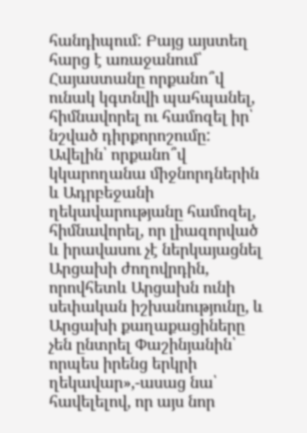հանդիպում: Բայց այստեղ հարց է առաջանում՝ Հայաստանը որքանո՞վ ունակ կգտնվի պահպանել, հիմնավորել ու համոզել իր՝ նշված դիրքորոշումը: Ավելին՝ որքանո՞վ կկարողանա միջնորդներին և Ադրբեջանի ղեկավարությանը համոզել, հիմնավորել, որ լիազորված և իրավասու չէ ներկայացնել Արցախի ժողովրդին, որովհետև Արցախն ունի սեփական իշխանությունը, և Արցախի քաղաքացիները չեն ընտրել Փաշինյանին՝ որպես իրենց երկրի ղեկավար»,-ասաց նա՝ հավելելով, որ այս նոր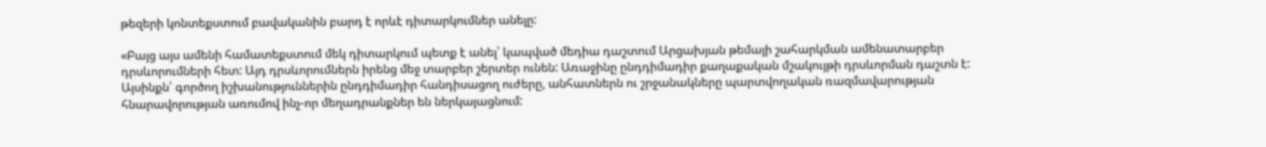թեզերի կոնտեքստում բավականին բարդ է որևէ դիտարկումներ անելը:

«Բայց այս ամենի համատեքստում մեկ դիտարկում պետք է անել՝ կապված մեդիա դաշտում Արցախյան թեմայի շահարկման ամենատարբեր դրսևորումների հետ: Այդ դրսևորումներն իրենց մեջ տարբեր շերտեր ունեն: Առաջինը ընդդիմադիր քաղաքական մշակույթի դրսևորման դաշտն է: Այսինքն՝ գործող իշխանություններին ընդդիմադիր հանդիսացող ուժերը, անհատներն ու շրջանակները պարտվողական ռազմավարության հնարավորության առումով ինչ-որ մեղադրանքներ են ներկայացնում: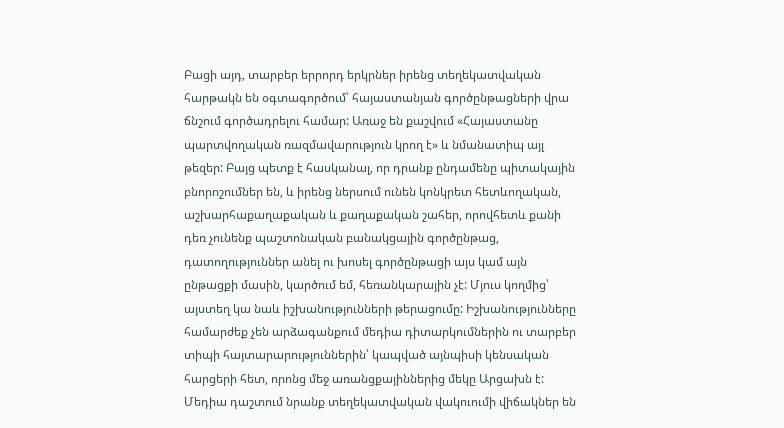Բացի այդ, տարբեր երրորդ երկրներ իրենց տեղեկատվական հարթակն են օգտագործում՝ հայաստանյան գործընթացների վրա ճնշում գործադրելու համար: Առաջ են քաշվում «Հայաստանը պարտվողական ռազմավարություն կրող է» և նմանատիպ այլ թեզեր: Բայց պետք է հասկանալ, որ դրանք ընդամենը պիտակային բնորոշումներ են, և իրենց ներսում ունեն կոնկրետ հետևողական, աշխարհաքաղաքական և քաղաքական շահեր, որովհետև քանի դեռ չունենք պաշտոնական բանակցային գործընթաց, դատողություններ անել ու խոսել գործընթացի այս կամ այն ընթացքի մասին, կարծում եմ, հեռանկարային չէ: Մյուս կողմից՝ այստեղ կա նաև իշխանությունների թերացումը: Իշխանությունները համարժեք չեն արձագանքում մեդիա դիտարկումներին ու տարբեր տիպի հայտարարություններին՝ կապված այնպիսի կենսական հարցերի հետ, որոնց մեջ առանցքայիններից մեկը Արցախն է: Մեդիա դաշտում նրանք տեղեկատվական վակուումի վիճակներ են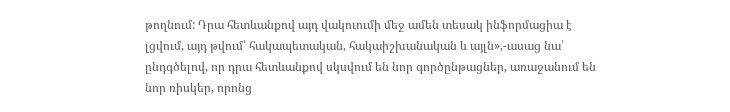թողնում: Դրա հետևանքով այդ վակուումի մեջ ամեն տեսակ ինֆորմացիա է լցվում, այդ թվում՝ հակապետական, հակաիշխանական և այլն»,-ասաց նա՝ ընդգծելով, որ դրա հետևանքով սկսվում են նոր գործընթացներ, առաջանում են նոր ռիսկեր, որոնց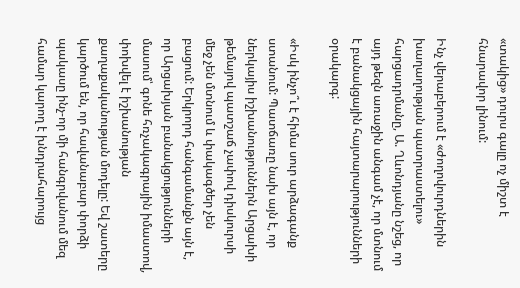«տակից» դուրս գալը ոչ միշտ է հնարավոր լինում:

Ինչ վերաբերում է «ժողովուրդներին խաղաղության պատրաստելու» հարցադրմանը, Ա. Ղևոնդյանը նշեց, որ այդ թեզն առաջին անգամ չէ, որ մտնում է բանակցային հայտարարությունների օրակարգ:

«Իսկ ինչո՞ւ է հիմա սուր արձագանք ստանում: Պատճառը նախ այն է, որ ներկայիս իշխանություններն Արցախի թեմայով պատշաճ չափով դիսկուրսի մեջ չեն մտնում և փակագծեր չեն բացում: Երկրորդ հանգամանքն այն է, որ Արցախյան բանակցությունների մասում՝ գոնե հռչակագրային իմաստով, փոխվել է իշխանության քաղաքականության մոդելը: Եվ շատերը կարծում են, որ հավանաբար փորձի պակասը ինչ-որ մի հանգրվանում մեզ համար կարող է խնդրահարույց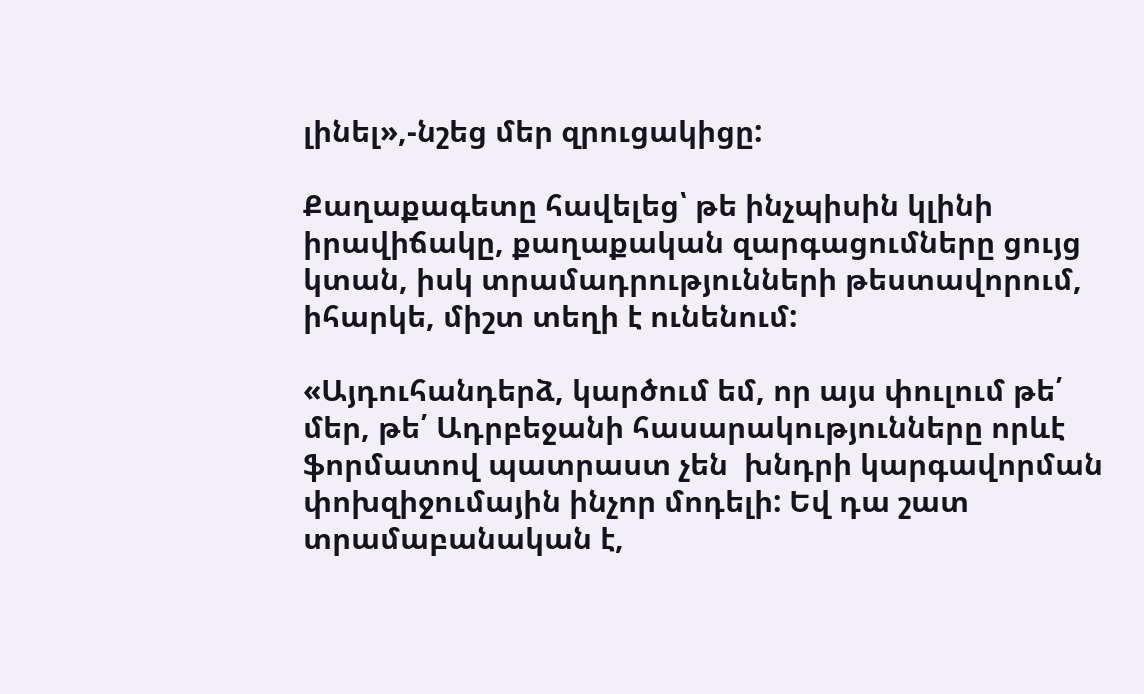լինել»,-նշեց մեր զրուցակիցը:

Քաղաքագետը հավելեց՝ թե ինչպիսին կլինի իրավիճակը, քաղաքական զարգացումները ցույց կտան, իսկ տրամադրությունների թեստավորում, իհարկե, միշտ տեղի է ունենում:

«Այդուհանդերձ, կարծում եմ, որ այս փուլում թե՛ մեր, թե՛ Ադրբեջանի հասարակությունները որևէ ֆորմատով պատրաստ չեն  խնդրի կարգավորման փոխզիջումային ինչոր մոդելի: Եվ դա շատ տրամաբանական է,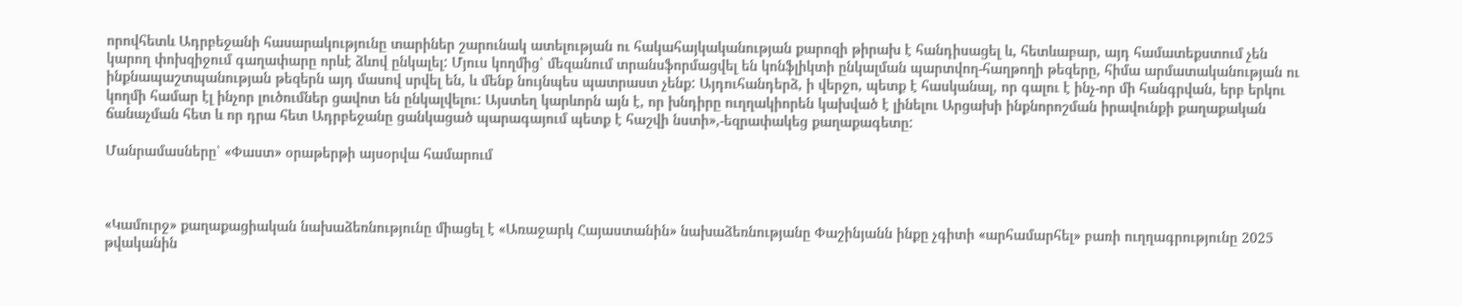որովհետև Ադրբեջանի հասարակությունը տարիներ շարունակ ատելության ու հակահայկականության քարոզի թիրախ է հանդիսացել և, հետևաբար, այդ համատեքստում չեն կարող փոխզիջում գաղափարը որևէ ձևով ընկալել: Մյուս կողմից՝ մեզանում տրանսֆորմացվել են կոնֆլիկտի ընկալման պարտվող-հաղթողի թեզերը, հիմա արմատականության ու ինքնապաշտպանության թեզերն այդ մասով սրվել են, և մենք նույնպես պատրաստ չենք: Այդուհանդերձ, ի վերջո, պետք է հասկանալ, որ գալու է ինչ-որ մի հանգրվան, երբ երկու կողմի համար էլ ինչոր լուծումներ ցավոտ են ընկալվելու: Այստեղ կարևորն այն է, որ խնդիրը ուղղակիորեն կախված է լինելու Արցախի ինքնորոշման իրավունքի քաղաքական ճանաչման հետ և որ դրա հետ Ադրբեջանը ցանկացած պարագայում պետք է հաշվի նստի»,-եզրափակեց քաղաքագետը:

Մանրամասները՝ «Փաստ» օրաթերթի այսօրվա համարում



«Կամուրջ» քաղաքացիական նախաձեռնությունը միացել է «Առաջարկ Հայաստանին» նախաձեռնությանը Փաշինյանն ինքը չգիտի «արհամարհել» բառի ուղղագրությունը 2025 թվականին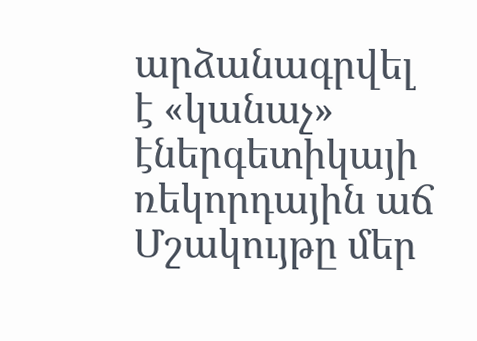արձանագրվել է «կանաչ» էներգետիկայի ռեկորդային աճ Մշակույթը մեր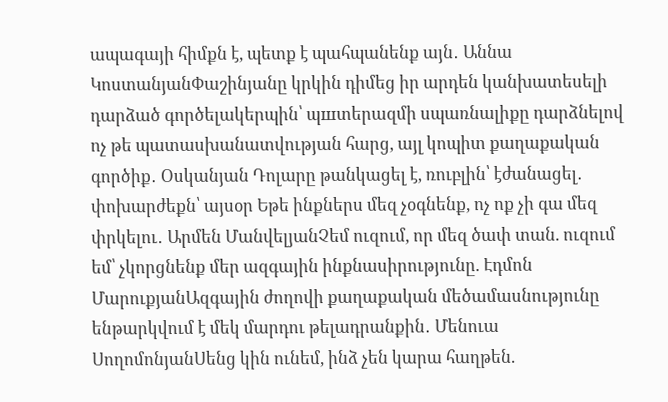ապագայի հիմքն է, պետք է պահպանենք այն․ Աննա ԿոստանյանՓաշինյանը կրկին դիմեց իր արդեն կանխատեսելի դարձած գործելակերպին՝ պшտերազմի սպառնալիքը դարձնելով ոչ թե պատասխանատվության հարց, այլ կոպիտ քաղաքական գործիք․ Օսկանյան Դոլարը թանկացել է, ռուբլին՝ էժանացել․ փոխարժեքն՝ այսօր Եթե ինքներս մեզ չօգնենք, ոչ ոք չի գա մեզ փրկելու․ Արմեն ՄանվելյանՉեմ ուզում, որ մեզ ծափ տան. ուզում եմ՝ չկորցնենք մեր ազգային ինքնասիրությունը. Էդմոն ՄարուքյանԱզգային ժողովի քաղաքական մեծամասնությունը ենթարկվում է մեկ մարդու թելադրանքին․ Մենուա ՍողոմոնյանՍենց կին ունեմ, ինձ չեն կարա հաղթեն.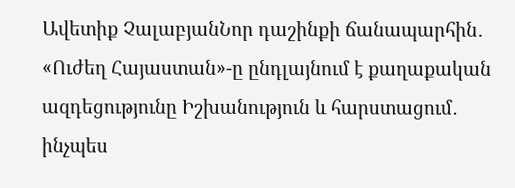Ավետիք ՉալաբյանՆոր դաշինքի ճանապարհին․ «Ուժեղ Հայաստան»-ը ընդլայնում է քաղաքական ազդեցությունը Իշխանություն և հարստացում․ ինչպես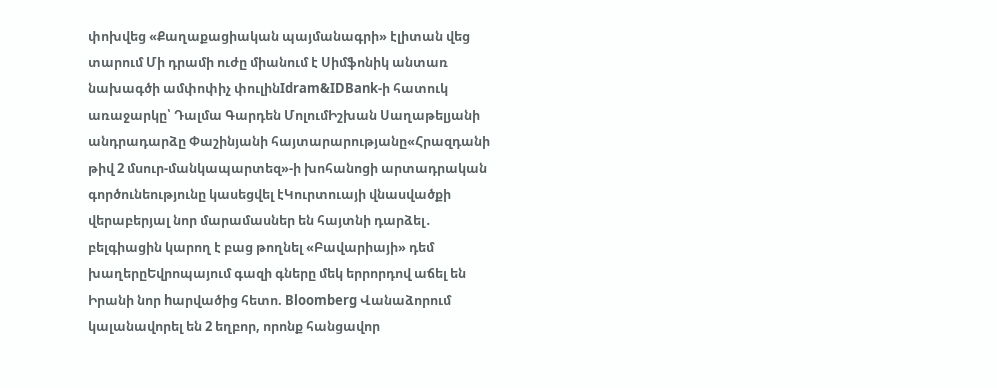փոխվեց «Քաղաքացիական պայմանագրի» էլիտան վեց տարում Մի դրամի ուժը միանում է Սիմֆոնիկ անտառ նախագծի ամփոփիչ փուլինIdram&IDBank-ի հատուկ առաջարկը՝ Դալմա Գարդեն ՄոլումԻշխան Սաղաթելյանի անդրադարձը Փաշինյանի հայտարարությանը«Հրազդանի թիվ 2 մսուր-մանկապարտեզ»-ի խոհանոցի արտադրական գործունեությունը կասեցվել էԿուրտուայի վնասվածքի վերաբերյալ նոր մարամասներ են հայտնի դարձել․ բելգիացին կարող է բաց թողնել «Բավարիայի» դեմ խաղերըԵվրոպայում գազի գները մեկ երրորդով աճել են Իրանի նոր hարվածից հետո. Bloomberg Վանաձորում կալանավորել են 2 եղբոր, որոնք հանցավոր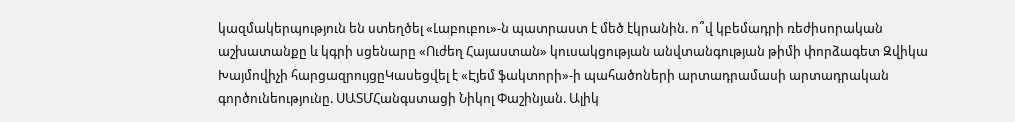կազմակերպություն են ստեղծել «Լաբուբու»-ն պատրաստ է մեծ էկրանին. ո՞վ կբեմադրի ռեժիսորական աշխատանքը և կգրի սցենարը «Ուժեղ Հայաստան» կուսակցության անվտանգության թիմի փորձագետ Զվիկա Խայմովիչի հարցազրույցըԿասեցվել է «Էյեմ ֆակտորի»-ի պահածոների արտադրամասի արտադրական գործունեությունը. ՍԱՏՄՀանգստացի Նիկոլ Փաշինյան. Ալիկ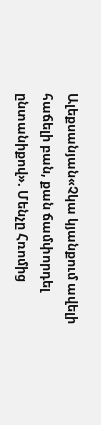Ալեքսանյան«Չկա կյանքում ավելի հաճելի բան, քան ճամփորդել ընտանիքով». Մենչը Հռոմից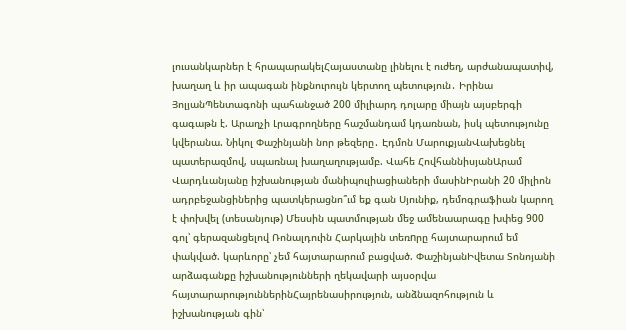լուսանկարներ է հրապարակելՀայաստանը լինելու է ուժեղ, արժանապատիվ, խաղաղ և իր ապագան ինքնուրույն կերտող պետություն․ Իրինա ՅոլյանՊենտագոնի պահանջած 200 միլիարդ դոլարը միայն այսբերգի գագաթն է. Արաղչի Լրագրողները հաշմանդամ կդառնան, իսկ պետությունը կվերանա. Նիկոլ Փաշինյանի նոր թեզերը․ Էդմոն ՄարուքյանՎախեցնել պատերազմով, սպառնալ խաղաղությամբ. Վահե ՀովհաննիսյանԱրամ Վարդևանյանը իշխանության մանիպուլիացիաների մասինԻրանի 20 միլիոն ադրբեջանցիներից պատկերացնո՞ւմ եք գան Սյունիք, դեմոգրաֆիան կարող է փոխվել (տեսանյութ) Մեսսին պատմության մեջ ամենաարագը խփեց 900 գոլ՝ գերազանցելով Ռոնալդուին Հարկային տեռnրը հայտարարում եմ փակված. կարևորը՝ չեմ հայտարարում բացված. ՓաշինյանԻվետա Տոնոյանի արձագանքը իշխանությունների ղեկավարի այսօրվա հայտարարություններինՀայրենասիրություն, անձնազոհություն և իշխանության գին՝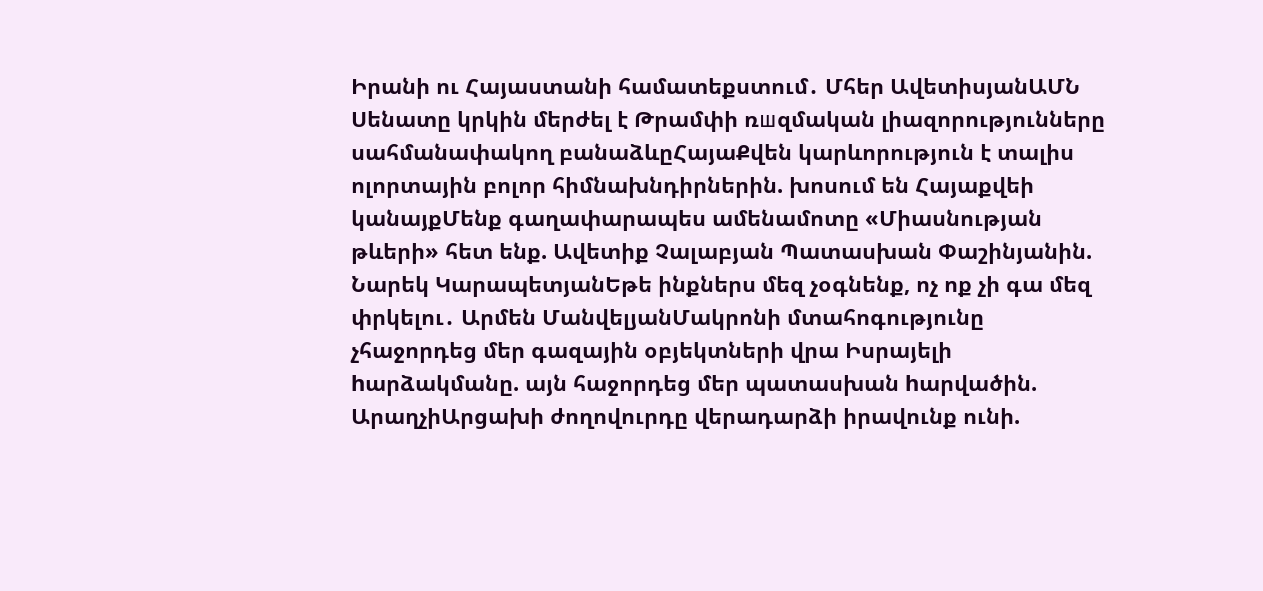Իրանի ու Հայաստանի համատեքստում․ Մհեր ԱվետիսյանԱՄՆ Սենատը կրկին մերժել է Թրամփի ռшզմական լիազորությունները սահմանափակող բանաձևըՀայաՔվեն կարևորություն է տալիս ոլորտային բոլոր հիմնախնդիրներին. խոսում են Հայաքվեի կանայքՄենք գաղափարապես ամենամոտը «Միասնության թևերի» հետ ենք. Ավետիք Չալաբյան Պատասխան Փաշինյանին. Նարեկ ԿարապետյանԵթե ինքներս մեզ չօգնենք, ոչ ոք չի գա մեզ փրկելու․ Արմեն ՄանվելյանՄակրոնի մտահոգությունը չհաջորդեց մեր գազային օբյեկտների վրա Իսրայելի hարձակմանը. այն հաջորդեց մեր պատասխան hարվածին. ԱրաղչիԱրցախի ժողովուրդը վերադարձի իրավունք ունի.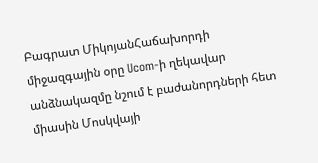Բագրատ ՄիկոյանՀաճախորդի միջազգային օրը Ucom-ի ղեկավար անձնակազմը նշում է բաժանորդների հետ միասին Մոսկվայի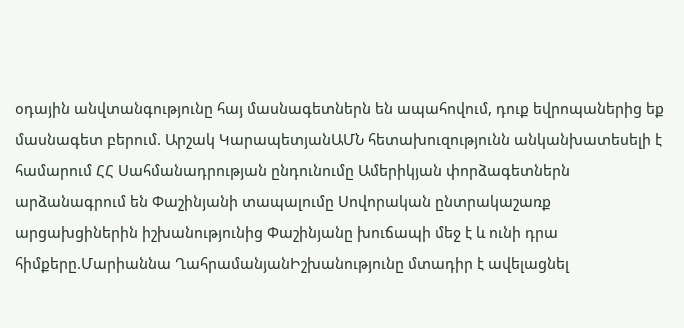օդային անվտանգությունը հայ մասնագետներն են ապահովում, դուք եվրոպաներից եք մասնագետ բերում. Արշակ ԿարապետյանԱՄՆ հետախուզությունն անկանխատեսելի է համարում ՀՀ Սահմանադրության ընդունումը Ամերիկյան փորձագետներն արձանագրում են Փաշինյանի տապալումը Սովորական ընտրակաշառք արցախցիներին իշխանությունից Փաշինյանը խուճապի մեջ է և ունի դրա հիմքերը.Մարիաննա ՂահրամանյանԻշխանությունը մտադիր է ավելացնել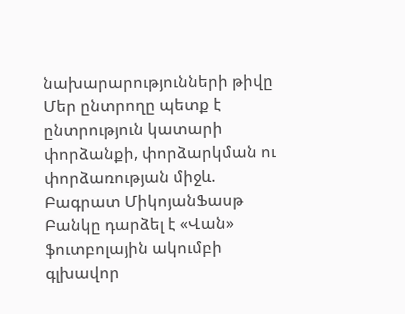նախարարությունների թիվը Մեր ընտրողը պետք է ընտրություն կատարի փորձանքի, փորձարկման ու փորձառության միջև. Բագրատ ՄիկոյանՖասթ Բանկը դարձել է «Վան» ֆուտբոլային ակումբի գլխավոր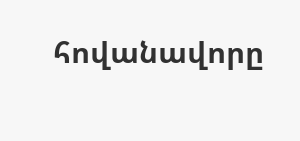հովանավորը